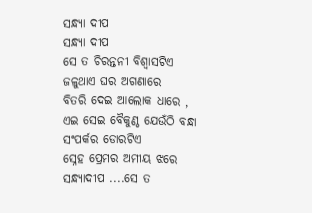ସନ୍ଧ୍ୟା ଦୀପ
ସନ୍ଧ୍ୟା ଦୀପ
ସେ ତ ଚିରନ୍ତନୀ ବିଶ୍ବାସଟିଏ
ଜଳୁଥାଏ ଘର ଅଗଣାରେ
ବିତରି ଦେଇ ଆଲୋକ ଧାରେ ,
ଏଇ ସେଇ ବୈକୁଣ୍ଠ ଯେଉଁଠି ବନ୍ଧା
ସଂପର୍କର ଡୋରଟିଏ
ସ୍ନେହ ପ୍ରେମର ଅମୀୟ ଝରେ
ସନ୍ଧ୍ୟାଦୀପ ....ସେ ତ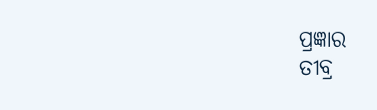ପ୍ରଜ୍ଞାର
ତୀବ୍ର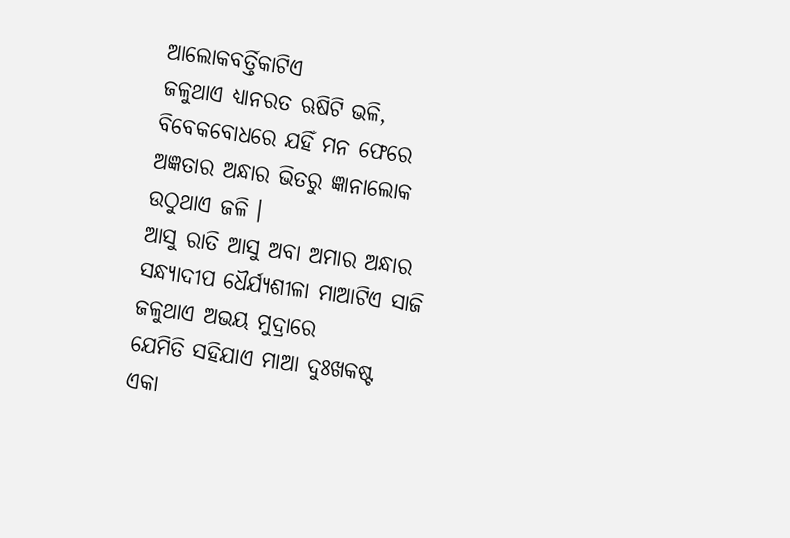ଆଲୋକବର୍ତ୍ତିକାଟିଏ
ଜଳୁଥାଏ ଧ୍ୟାନରତ ଋଷିଟି ଭଳି,
ବିବେକବୋଧରେ ଯହିଁ ମନ ଫେରେ
ଅଜ୍ଞତାର ଅନ୍ଧାର ଭିତରୁ ଜ୍ଞାନାଲୋକ
ଉଠୁଥାଏ ଜଳି ।
ଆସୁ ରାତି ଆସୁ ଅବା ଅମାର ଅନ୍ଧାର
ସନ୍ଧ୍ୟାଦୀପ ଧୈର୍ଯ୍ୟଶୀଳା ମାଆଟିଏ ସାଜି
ଜଳୁଥାଏ ଅଭୟ ମୁଦ୍ରାରେ
ଯେମିତି ସହିଯାଏ ମାଆ ଦୁଃଖକଷ୍ଟ
ଏକା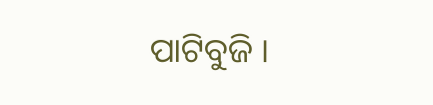ପାଟିବୁଜି ।